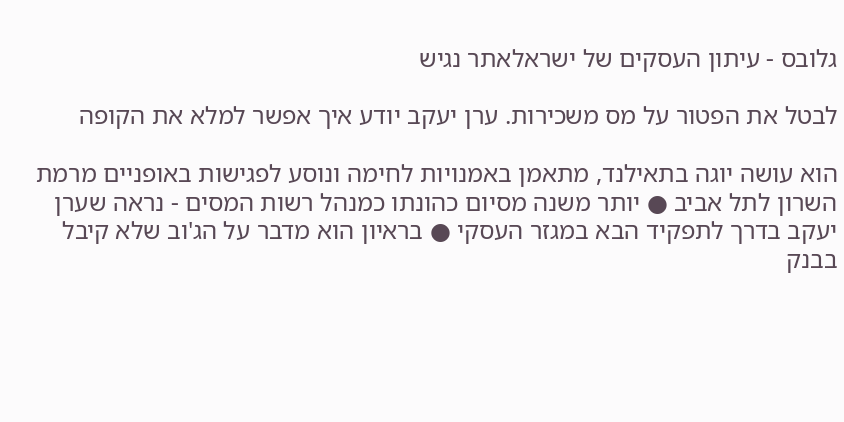גלובס - עיתון העסקים של ישראלאתר נגיש

לבטל את הפטור על מס משכירות. ערן יעקב יודע איך אפשר למלא את הקופה

הוא עושה יוגה בתאילנד, מתאמן באמנויות לחימה ונוסע לפגישות באופניים מרמת השרון לתל אביב ● יותר משנה מסיום כהונתו כמנהל רשות המסים - נראה שערן יעקב בדרך לתפקיד הבא במגזר העסקי ● בראיון הוא מדבר על הג'וב שלא קיבל בבנק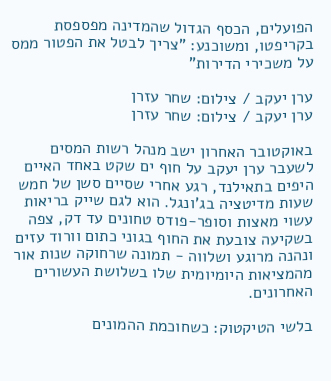הפועלים, הכסף הגדול שהמדינה מפספסת בקריפטו, ומשוכנע: "צריך לבטל את הפטור ממס על משכירי הדירות"

ערן יעקב / צילום: שחר עזרן
ערן יעקב / צילום: שחר עזרן

באוקטובר האחרון ישב מנהל רשות המסים לשעבר ערן יעקב על חוף ים שקט באחד האיים היפים בתאילנד, רגע אחרי שסיים סשן של חמש שעות מדיטציה בג'ונגל. הוא לגם שייק בריאות עשוי מאצות וסופר-פודס טחונים עד דק, צפה בשקיעה צובעת את החוף בגוני כתום וורוד עזים ונהנה מרוגע ושלווה - תמונה שרחוקה שנות אור מהמציאות היומיומית שלו בשלושת העשורים האחרונים.

בלשי הטיקטוק: כשחוכמת ההמונים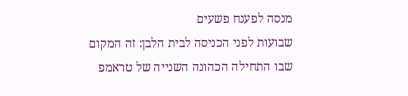מנסה לפענח פשעים
שבועות לפני הכניסה לבית הלבן: זה המקום שבו התחילה הכהונה השנייה של טראמפ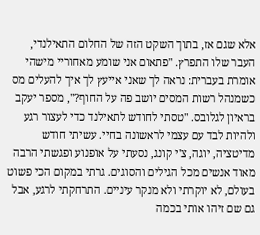אלא שגם אז, בתוך השקט הזה של החלום התאילנדי, העבר שלו התפרץ. "פתאום אני שומע מאחוריי מישהי אומרת בעברית: נראה לך שאני אייעץ לך איך להעלים מס כשמנהל רשות המסים יושב פה על החוף?", מספר יעקב בראיון לגלובס. "טסתי לחודש לתאילנד כדי לעצור רגע ולהיות לבד עם עצמי לראשונה בחיי. עשיתי חודש מדיטציה, יוגה, צ'י קונג, נסעתי על אופנוע ופגשתי הרבה מאוד אנשים מכל הגילים והסוגים. גרתי במקום הכי פשוט בעולם, לא יוקרתי ולא מנקר עיניים. התרחקתי לרגע, אבל גם שם זיהו אותי בכמה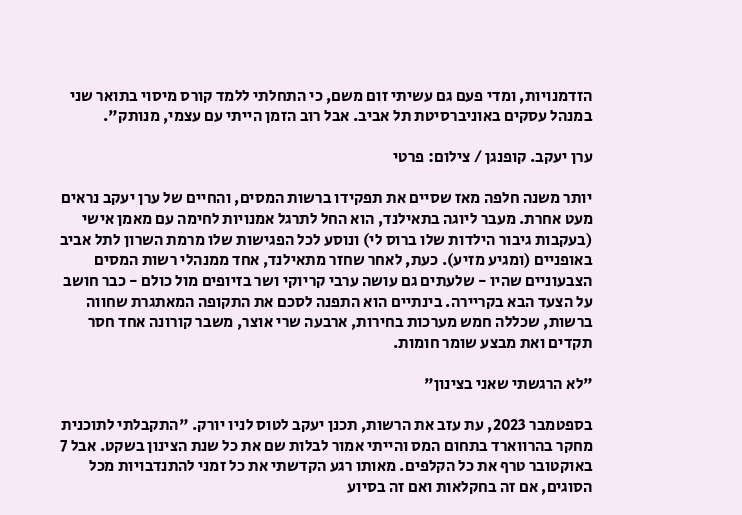הזדמנויות, ומדי פעם גם עשיתי זום משם, כי התחלתי ללמד קורס מיסוי בתואר שני במנהל עסקים באוניברסיטת תל אביב. אבל רוב הזמן הייתי עם עצמי, מנותק".

ערן יעקב. קופנגן / צילום: פרטי

יותר משנה חלפה מאז שסיים את תפקידו ברשות המסים, והחיים של ערן יעקב נראים מעט אחרת. מעבר ליוגה בתאילנד, הוא החל לתרגל אמנויות לחימה עם מאמן אישי (בעקבות גיבור הילדות שלו ברוס לי) ונוסע לכל הפגישות שלו מרמת השרון לתל אביב באופניים (ומגיע מזיע). כעת, לאחר שחזר מתאילנד, אחד ממנהלי רשות המסים הצבעוניים שהיו - שלעתים גם עושה ערבי קריוקי ושר בזיופים מול כולם - כבר חושב על הצעד הבא בקריירה. בינתיים הוא התפנה לסכם את התקופה המאתגרת שחווה ברשות, שכללה חמש מערכות בחירות, ארבעה שרי אוצר, משבר קורונה אחד חסר תקדים ואת מבצע שומר חומות.

"לא הרגשתי שאני בצינון"

בספטמבר 2023, עת עזב את הרשות, תכנן יעקב לטוס לניו יורק. "התקבלתי לתוכנית מחקר בהרווארד בתחום המס והייתי אמור לבלות שם את כל שנת הצינון בשקט. אבל 7 באוקטובר טרף את כל הקלפים. מאותו רגע הקדשתי את כל זמני להתנדבויות מכל הסוגים, אם זה בחקלאות ואם זה בסיוע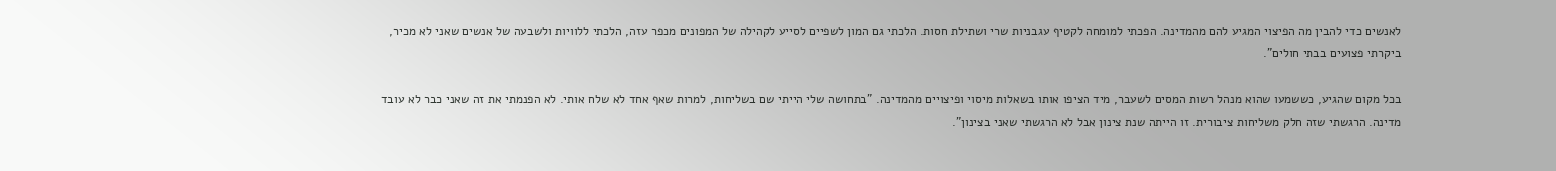לאנשים כדי להבין מה הפיצוי המגיע להם מהמדינה. הפכתי למומחה לקטיף עגבניות שרי ושתילת חסות. הלכתי גם המון לשפיים לסייע לקהילה של המפונים מכפר עזה, הלכתי ללוויות ולשבעה של אנשים שאני לא מכיר, ביקרתי פצועים בבתי חולים".

בכל מקום שהגיע, כששמעו שהוא מנהל רשות המסים לשעבר, מיד הציפו אותו בשאלות מיסוי ופיצויים מהמדינה. "בתחושה שלי הייתי שם בשליחות, למרות שאף אחד לא שלח אותי. לא הפנמתי את זה שאני כבר לא עובד מדינה. הרגשתי שזה חלק משליחות ציבורית. זו הייתה שנת צינון אבל לא הרגשתי שאני בצינון".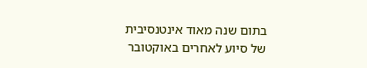בתום שנה מאוד אינטנסיבית של סיוע לאחרים באוקטובר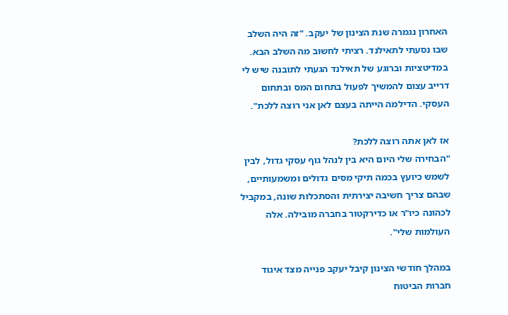האחרון נגמרה שנת הצינון של יעקב. "זה היה השלב שבו נסעתי לתאילנד. רציתי לחשוב מה השלב הבא. במדיטציות וברוגע של תאילנד הגעתי לתובנה שיש לי דרייב עצום להמשיך לפעול בתחום המס ובתחום העסקי. הדילמה הייתה בעצם לאן אני רוצה ללכת".

אז לאן אתה רוצה ללכת?
"הבחירה שלי היום היא בין לנהל גוף עסקי גדול, לבין לשמש כיועץ בכמה תיקי מסים גדולים ומשמעותיים, שבהם צריך חשיבה יצירתית והסתכלות שונה, במקביל לכהונה כיו"ר או כדירקטור בחברה מובילה. אלה העולמות שלי".

במהלך חודשי הצינון קיבל יעקב פנייה מצד איגוד חברות הביטוח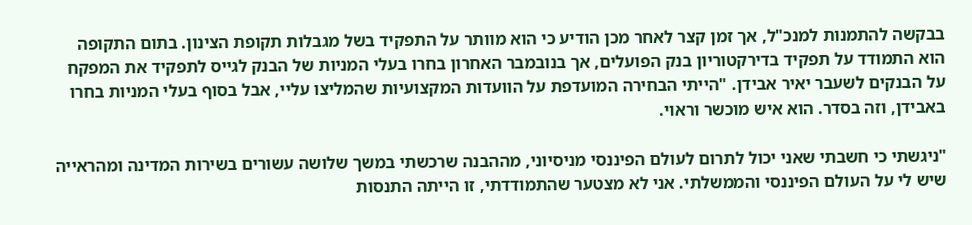בבקשה להתמנות למנכ"ל, אך זמן קצר לאחר מכן הודיע כי הוא מוותר על התפקיד בשל מגבלות תקופת הצינון. בתום התקופה הוא התמודד על תפקיד בדירקטוריון בנק הפועלים, אך בנובמבר האחרון בחרו בעלי המניות של הבנק לגייס לתפקיד את המפקח על הבנקים לשעבר יאיר אבידן. "הייתי הבחירה המועדפת על הוועדות המקצועיות שהמליצו עליי, אבל בסוף בעלי המניות בחרו באבידן, וזה בסדר. הוא איש מוכשר וראוי.

"ניגשתי כי חשבתי שאני יכול לתרום לעולם הפיננסי מניסיוני, מההבנה שרכשתי במשך שלושה עשורים בשירות המדינה ומהראייה שיש לי על העולם הפיננסי והממשלתי. אני לא מצטער שהתמודדתי, זו הייתה התנסות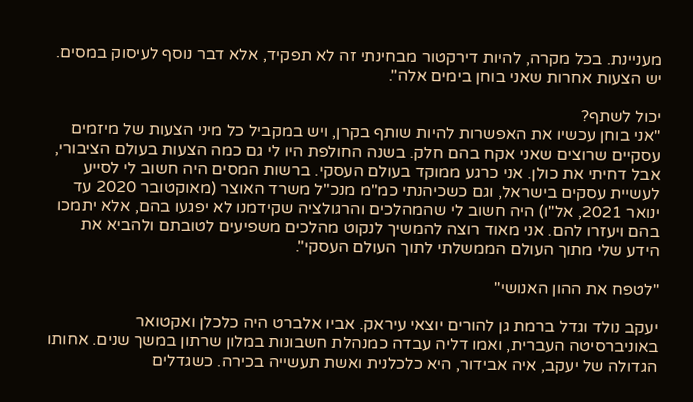מעניינת. בכל מקרה, להיות דירקטור מבחינתי זה לא תפקיד, אלא דבר נוסף לעיסוק במסים. יש הצעות אחרות שאני בוחן בימים אלה".

יכול לשתף?
"אני בוחן עכשיו את האפשרות להיות שותף בקרן, ויש במקביל כל מיני הצעות של מיזמים עסקיים שרוצים שאני אקח בהם חלק. בשנה החולפת היו לי גם כמה הצעות בעולם הציבורי, אבל דחיתי את כולן. אני כרגע ממוקד בעולם העסקי. ברשות המסים היה חשוב לי לסייע לעשיית עסקים בישראל, וגם כשכיהנתי כמ"מ מנכ"ל משרד האוצר (מאוקטובר 2020 עד ינואר 2021, אל"ו) היה חשוב לי שהמהלכים והרגולציה שקידמנו לא יפגעו בהם, אלא יתמכו בהם ויעזרו להם. אני מאוד רוצה להמשיך לנקוט מהלכים משפיעים לטובתם ולהביא את הידע שלי מתוך העולם הממשלתי לתוך העולם העסקי".

"לטפח את ההון האנושי"

יעקב נולד וגדל ברמת גן להורים יוצאי עיראק. אביו אלברט היה כלכלן ואקטואר באוניברסיטה העברית, ואמו דליה עבדה כמנהלת חשבונות במלון שרתון במשך שנים. אחותו הגדולה של יעקב, איה אבידור, היא כלכלנית ואשת תעשייה בכירה. כשגדלים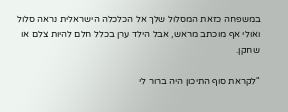במשפחה כזאת המסלול שלך אל הכלכלה הישראלית נראה סלול ואולי אף מוכתב מראש, אבל הילד ערן בכלל חלם להיות צלם או שחקן.

"לקראת סוף התיכון היה ברור לי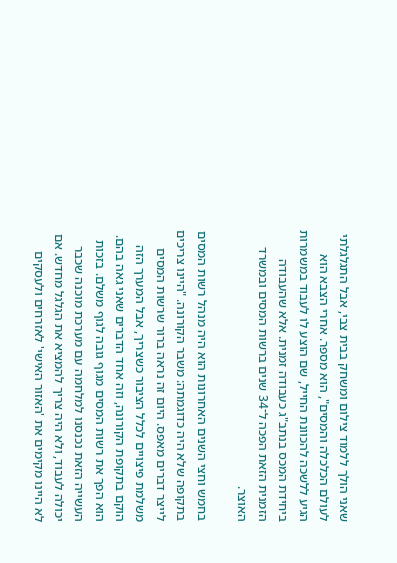שאני הולך ללמוד צילום ומשחק בבית צבי, אבל התגלגלתי לעולם הכלכלה והמסים", הוא מספר. אחרי הצבא הוא הגיע ללשכה להכוונת החייל, שם הוצע לו לעבוד במשמרות ביחידת המכס בנתב"ג כעבודה זמנית. אלא שהעבודה הזמנית הזאת הפכה ל־34 שנים ברשות המסים ובמשרד האוצר.

בחמש וחצי השנים האחרונות הוא היה מנהל רשות המסים בתקופה שלא היה כדוגמתה: משבר הקורונה. "היינו צריכים לייצר דברים מאפס. היום זה נראה ברור שרשות המסים משלמת פיצויים לכלל הציבור כשצריך, אבל המערך הזה הוקם בתקופת הקורונה, וזה אחד הדברים שאני גאה בהם. הוא הפך את רשות המסים מגוף גובה לגוף משלם. בזכות העשייה הזאת נכנסנו למלחמה עם מערכת מוכנה שכבר יכולה לעבוד, ולא היה צריך להמציא את הגלגל מחדש. אם לא היינו מקימים את 'האזור האישי' לאזרחים ולעסקים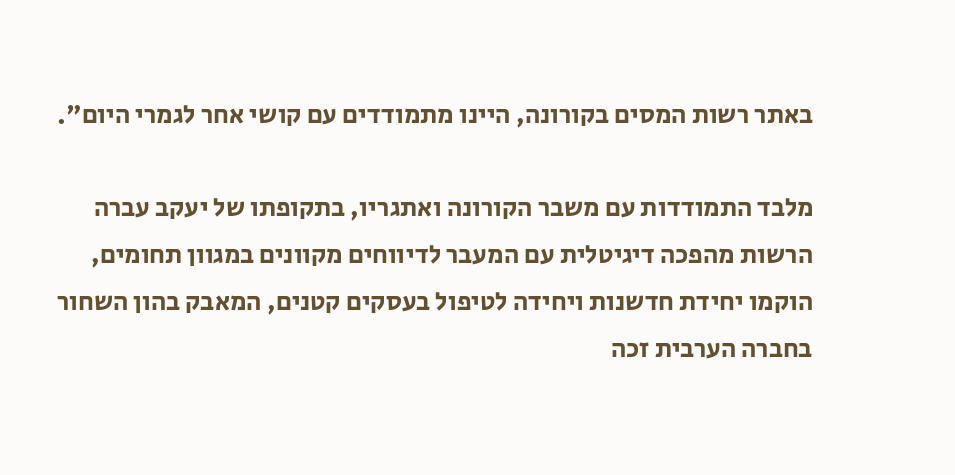באתר רשות המסים בקורונה, היינו מתמודדים עם קושי אחר לגמרי היום".

מלבד התמודדות עם משבר הקורונה ואתגריו, בתקופתו של יעקב עברה הרשות מהפכה דיגיטלית עם המעבר לדיווחים מקוונים במגוון תחומים, הוקמו יחידת חדשנות ויחידה לטיפול בעסקים קטנים, המאבק בהון השחור בחברה הערבית זכה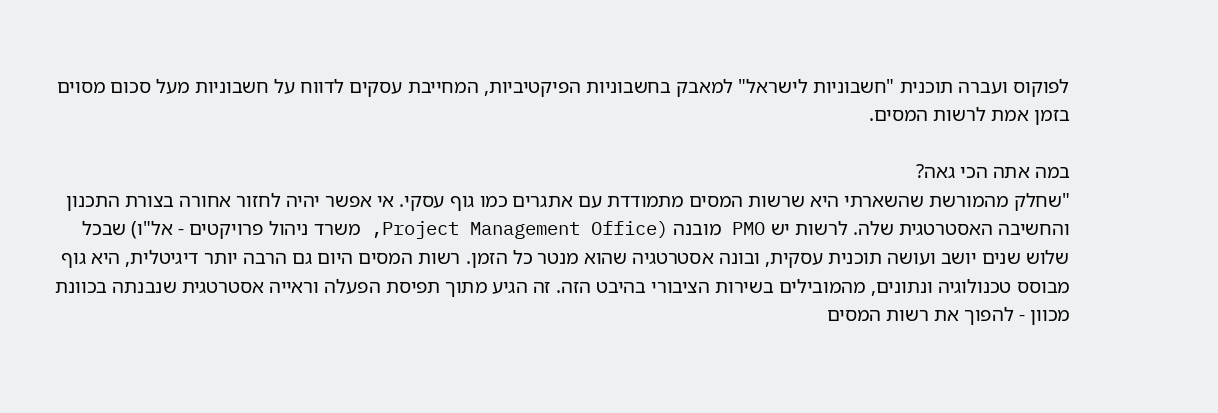לפוקוס ועברה תוכנית "חשבוניות לישראל" למאבק בחשבוניות הפיקטיביות, המחייבת עסקים לדווח על חשבוניות מעל סכום מסוים בזמן אמת לרשות המסים.

במה אתה הכי גאה?
"שחלק מהמורשת שהשארתי היא שרשות המסים מתמודדת עם אתגרים כמו גוף עסקי. אי אפשר יהיה לחזור אחורה בצורת התכנון והחשיבה האסטרטגית שלה. לרשות יש PMO מובנה (Project Management Office, משרד ניהול פרויקטים - אל"ו) שבכל שלוש שנים יושב ועושה תוכנית עסקית, ובונה אסטרטגיה שהוא מנטר כל הזמן. רשות המסים היום גם הרבה יותר דיגיטלית, היא גוף מבוסס טכנולוגיה ונתונים, מהמובילים בשירות הציבורי בהיבט הזה. זה הגיע מתוך תפיסת הפעלה וראייה אסטרטגית שנבנתה בכוונת מכוון - להפוך את רשות המסים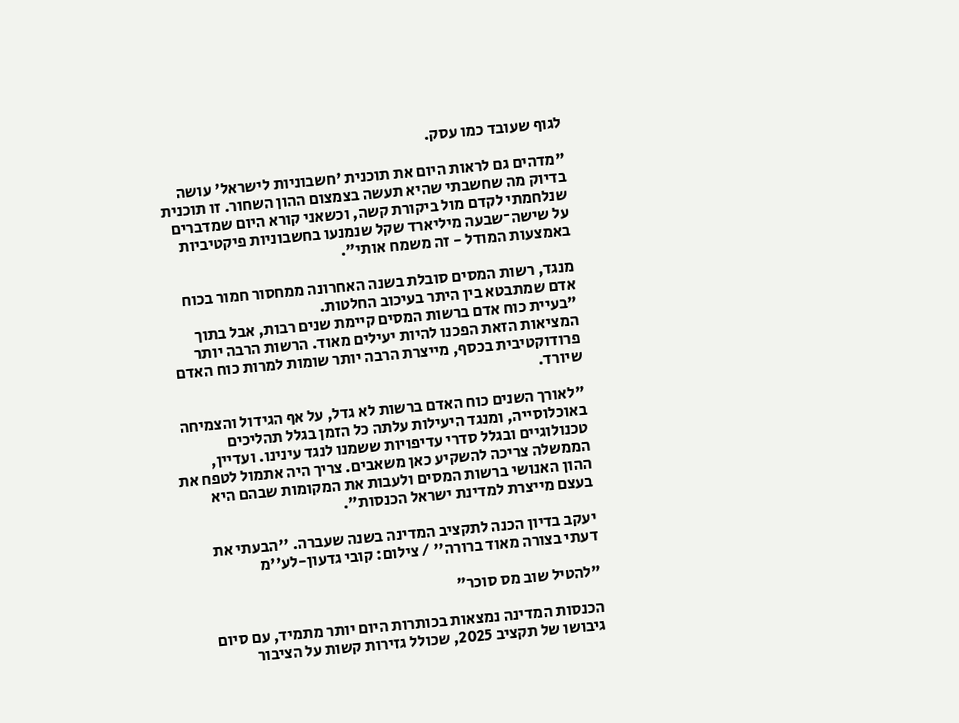לגוף שעובד כמו עסק.

"מדהים גם לראות היום את תוכנית 'חשבוניות לישראל' עושה בדיוק מה שחשבתי שהיא תעשה בצמצום ההון השחור. זו תוכנית שנלחמתי לקדם מול ביקורת קשה, וכשאני קורא היום שמדברים על שישה־שבעה מיליארד שקל שנמנעו בחשבוניות פיקטיביות באמצעות המודל - זה משמח אותי".

מנגד, רשות המסים סובלת בשנה האחרונה ממחסור חמור בכוח אדם שמתבטא בין היתר בעיכוב החלטות.
"בעיית כוח אדם ברשות המסים קיימת שנים רבות, אבל בתוך המציאות הזאת הפכנו להיות יעילים מאוד. הרשות הרבה יותר פרודוקטיבית בכסף, מייצרת הרבה יותר שומות למרות כוח האדם שיורד.

"לאורך השנים כוח האדם ברשות לא גדל, על אף הגידול והצמיחה באוכלוסייה, ומנגד היעילות עלתה כל הזמן בגלל תהליכים טכנולוגיים ובגלל סדרי עדיפויות ששמנו לנגד עינינו. ועדיין, הממשלה צריכה להשקיע כאן משאבים. צריך היה אתמול לטפח את ההון האנושי ברשות המסים ולעבות את המקומות שבהם היא בעצם מייצרת למדינת ישראל הכנסות".

יעקב בדיון הכנה לתקציב המדינה בשנה שעברה. ''הבעתי את דעתי בצורה מאוד ברורה'' / צילום: קובי גדעון-לע''מ

"להטיל שוב מס סוכר"

הכנסות המדינה נמצאות בכותרות היום יותר מתמיד, עם סיום גיבושו של תקציב 2025, שכולל גזירות קשות על הציבור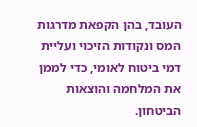העובד, בהן הקפאת מדרגות המס ונקודות הזיכוי ועליית דמי ביטוח לאומי, כדי לממן את המלחמה והוצאות הביטחון.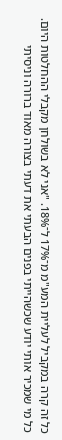כל זה קרה במקביל לעליית המע"מ מ־17% ל־18%. "אני לא בשולחן מקבלי ההחלטות היום. כל מי שמכיר אותי יודע שכשהייתי בפנים הבעתי את דעתי בצורה מאוד ברורה וניסיתי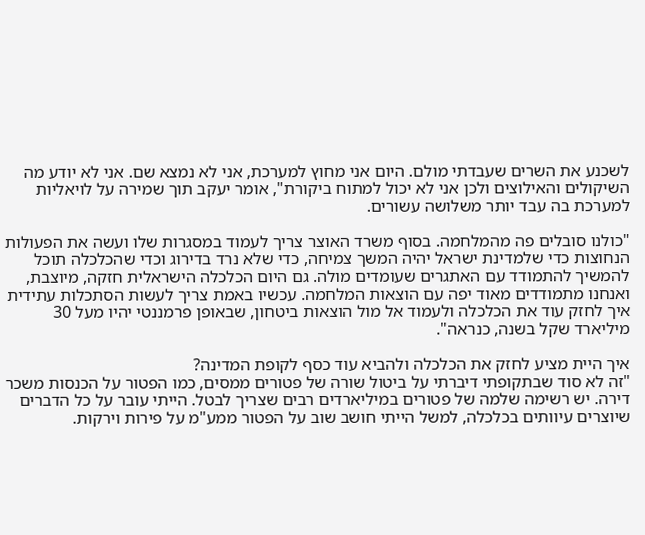לשכנע את השרים שעבדתי מולם. היום אני מחוץ למערכת, אני לא נמצא שם. אני לא יודע מה השיקולים והאילוצים ולכן אני לא יכול למתוח ביקורת", אומר יעקב תוך שמירה על לויאליות למערכת בה עבד יותר משלושה עשורים.

"כולנו סובלים פה מהמלחמה. בסוף משרד האוצר צריך לעמוד במסגרות שלו ועשה את הפעולות הנחוצות כדי שלמדינת ישראל יהיה המשך צמיחה, כדי שלא נרד בדירוג וכדי שהכלכלה תוכל להמשיך להתמודד עם האתגרים שעומדים מולה. גם היום הכלכלה הישראלית חזקה, מיוצבת, ואנחנו מתמודדים מאוד יפה עם הוצאות המלחמה. עכשיו באמת צריך לעשות הסתכלות עתידית איך לחזק עוד את הכלכלה ולעמוד אל מול הוצאות ביטחון, שבאופן פרמננטי יהיו מעל 30 מיליארד שקל בשנה, כנראה".

איך היית מציע לחזק את הכלכלה ולהביא עוד כסף לקופת המדינה?
"זה לא סוד שבתקופתי דיברתי על ביטול שורה של פטורים ממסים, כמו הפטור על הכנסות משכר דירה. יש רשימה שלמה של פטורים במיליארדים רבים שצריך לבטל. הייתי עובר על כל הדברים שיוצרים עיוותים בכלכלה, למשל הייתי חושב שוב על הפטור ממע"מ על פירות וירקות.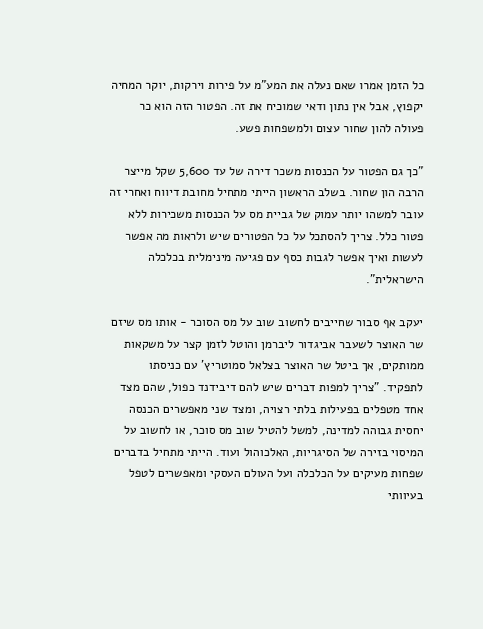כל הזמן אמרו שאם נעלה את המע"מ על פירות וירקות, יוקר המחיה יקפוץ, אבל אין נתון ודאי שמוכיח את זה. הפטור הזה הוא כר פעולה להון שחור עצום ולמשפחות פשע.

"כך גם הפטור על הכנסות משכר דירה של עד 5,600 שקל מייצר הרבה הון שחור. בשלב הראשון הייתי מתחיל מחובת דיווח ואחרי זה עובר למשהו יותר עמוק של גביית מס על הכנסות משכירות ללא פטור כלל. צריך להסתכל על כל הפטורים שיש ולראות מה אפשר לעשות ואיך אפשר לגבות כסף עם פגיעה מינימלית בכלכלה הישראלית".

יעקב אף סבור שחייבים לחשוב שוב על מס הסוכר - אותו מס שיזם שר האוצר לשעבר אביגדור ליברמן והוטל לזמן קצר על משקאות ממותקים, אך ביטל שר האוצר בצלאל סמוטריץ' עם כניסתו לתפקיד. "צריך למפות דברים שיש להם דיבידנד כפול, שהם מצד אחד מטפלים בפעילות בלתי רצויה, ומצד שני מאפשרים הכנסה יחסית גבוהה למדינה, למשל להטיל שוב מס סוכר, או לחשוב על המיסוי בזירה של הסיגריות, האלכוהול ועוד. הייתי מתחיל בדברים שפחות מעיקים על הכלכלה ועל העולם העסקי ומאפשרים לטפל בעיוותי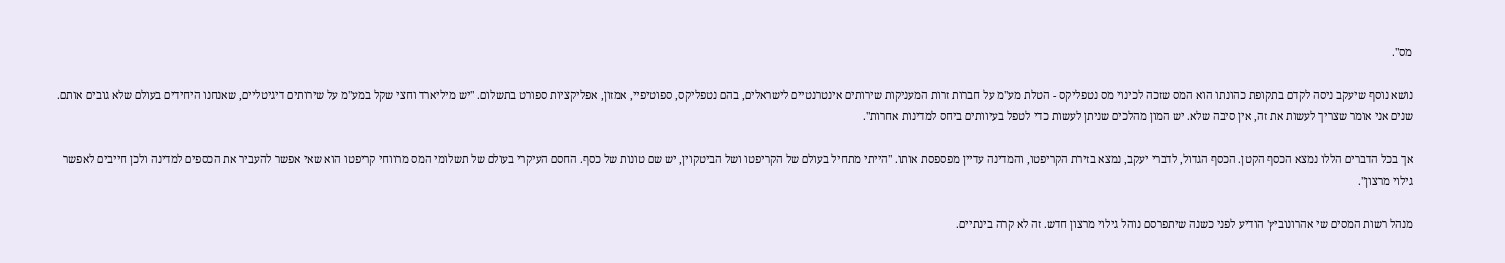מס".

נושא נוסף שיעקב ניסה לקדם בתקופת כהונתו הוא המס שזכה לכינוי מס נטפליקס - הטלת מע"מ על חברות זרות המעניקות שירותים אינטרנטיים לישראלים, בהם נטפליקס, ספוטיפיי, אמזון, אפליקציות ספורט בתשלום. "יש מיליארד וחצי שקל במע"מ על שירותים דיגיטליים, שאנחנו היחידים בעולם שלא גובים אותם. שנים אני אומר שצריך לעשות את זה, אין סיבה שלא. יש המון מהלכים שניתן לעשות כדי לטפל בעיוותים ביחס למדינות אחרות".

אך בכל הדברים הללו נמצא הכסף הקטן. הכסף הגדול, לדברי יעקב, נמצא בזירת הקריפטו, והמדינה עדיין מפספסת אותו. "הייתי מתחיל בעולם של הקריפטו ושל הביטקוין, יש שם טונות של כסף. החסם העיקרי בעולם של תשלומי המס מרווחי קריפטו הוא שאי אפשר להעביר את הכספים למדינה ולכן חייבים לאפשר גילוי מרצון".

מנהל רשות המסים שי אהרונוביץ' הודיע לפני כשנה שיתפרסם נוהל גילוי מרצון חדש. זה לא קרה בינתיים.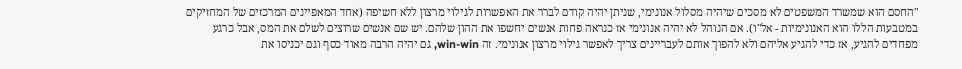"החסם הוא שמשרד המשפטים לא מסכים שיהיה מסלול אנונימי, שניתן יהיה קודם לברר את האפשרות לגילוי מרצון ללא חשיפה (אחד המאפיינים המרכזים של המחזיקים במטבעות הללו הוא האנונימיות - אל"ו). אם הנוהל לא יהיה אנונימי אז כנראה פחות אנשים יחשפו את ההון שלהם. יש שם אנשים שרוצים לשלם את המס, אבל כרגע מפחדים להגיע, אז כדי להגיע אליהם ולא להפוך אותם לעבריינים צריך לאפשר גילוי מרצון אנונימי. זה win-win, גם יהיה הרבה מאוד כסף וגם יכניסו את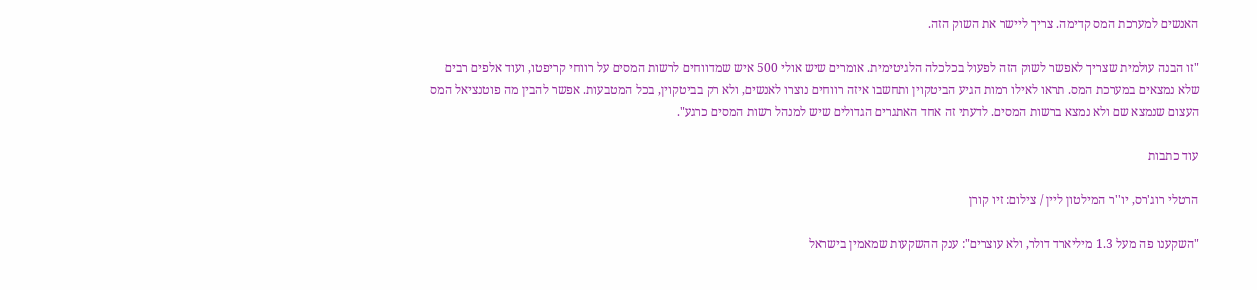האנשים למערכת המס קדימה. צריך ליישר את השוק הזה.

"זו הבנה עולמית שצריך לאפשר לשוק הזה לפעול בכלכלה הלגיטימית. אומרים שיש אולי 500 איש שמדווחים לרשות המסים על רווחי קריפטו, ועוד אלפים רבים שלא נמצאים במערכת המס. תראו לאילו רמות הגיע הביטקוין ותחשבו איזה רווחים נוצרו לאנשים, ולא רק בביטקוין, בכל המטבעות. אפשר להבין מה פוטנציאל המס העצום שנמצא שם ולא נמצא ברשות המסים. לדעתי זה אחד האתגרים הגדולים שיש למנהל רשות המסים כרגע".

עוד כתבות

הרטלי רוג'רס, יו''ר המילטון ליין / צילום: זיו קורן

"השקענו פה מעל 1.3 מיליארד דולר, ולא עוצרים": ענק ההשקעות שמאמין בישראל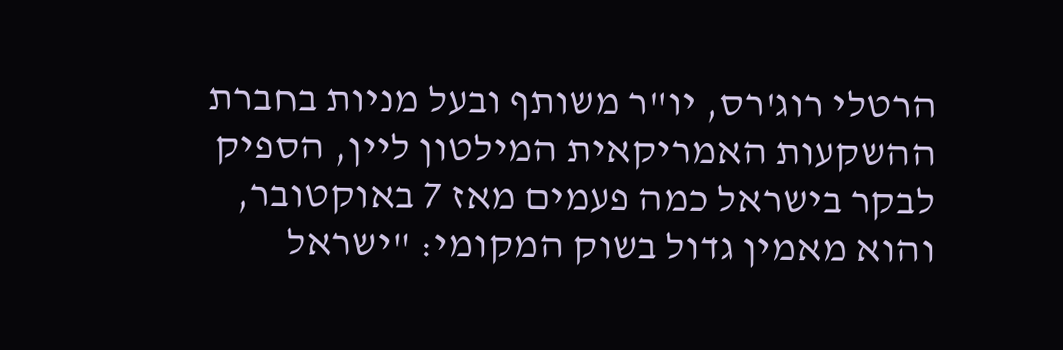הרטלי רוג'רס, יו"ר משותף ובעל מניות בחברת ההשקעות האמריקאית המילטון ליין, הספיק לבקר בישראל כמה פעמים מאז 7 באוקטובר, והוא מאמין גדול בשוק המקומי: "ישראל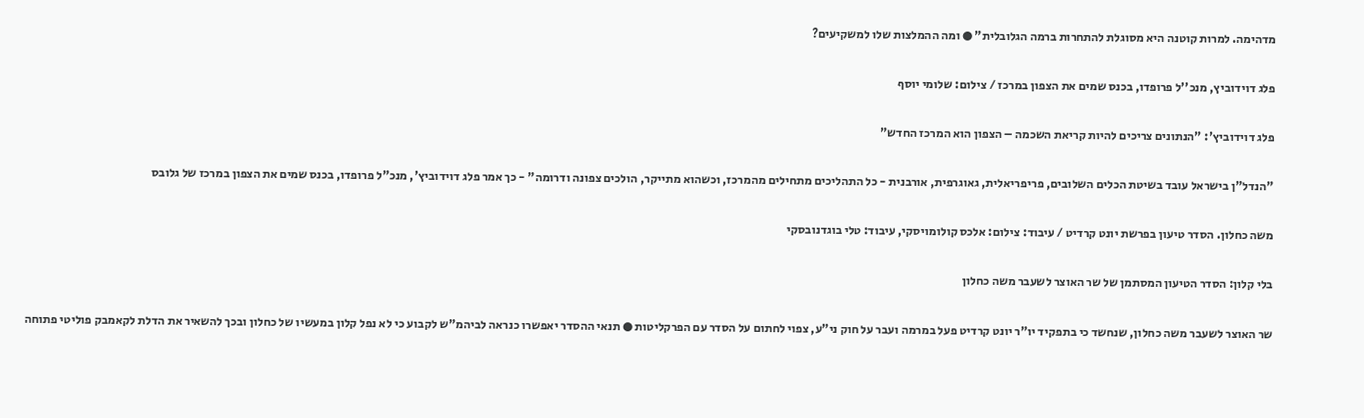מדהימה. למרות קוטנה היא מסוגלת להתחרות ברמה הגלובלית" ● ומה ההמלצות שלו למשקיעים?

פלג דוידוביץ, מנכ''ל פרופדו, בכנס שמים את הצפון במרכז / צילום: שלומי יוסף

פלג דוידוביץ': "הנתונים צריכים להיות קריאת השכמה – הצפון הוא המרכז החדש"

"הנדל"ן בישראל עובד בשיטת הכלים השלובים, פריפריאלית, גאוגרפית, אורבנית - כל התהליכים מתחילים מהמרכז, וכשהוא מתייקר, הולכים צפונה ודרומה" - כך אמר פלג דוידוביץ', מנכ"ל פרופדו, בכנס שמים את הצפון במרכז של גלובס

משה כחלון. הסדר טיעון בפרשת יונט קרדיט / עיבוד: צילום: אלכס קולומויסקי, עיבוד: טלי בוגדנובסקי

בלי קלון: הסדר הטיעון המסתמן של שר האוצר לשעבר משה כחלון

שר האוצר לשעבר משה כחלון, שנחשד כי בתפקיד יו"ר יונט קרדיט פעל במרמה ועבר על חוק ני"ע, צפוי לחתום על הסדר עם הפרקליטות ● תנאי ההסדר יאפשרו כנראה לביהמ"ש לקבוע כי לא נפל קלון במעשיו של כחלון ובכך להשאיר את הדלת לקאמבק פוליטי פתוחה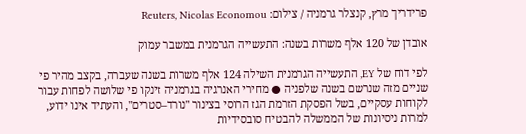פרידריך מרץ, קנצלר גרמניה / צילום: Reuters, Nicolas Economou

אובדן של 120 אלף משרות בשנה: התעשייה הגרמנית במשבר עמוק

לפי דוח של EY, התעשייה הגרמנית השילה 124 אלף משרות בשנה שעברה, בקצב מהיר פי שניים מזה שנרשם בשנה שלפניה ● מחירי האנרגיה בגרמניה זינקו פי שלושה לפחות עבור לקוחות עסקיים, בשל הפסקת הזרמת הגז הרוסי בצינור "נורד–סטרים", והעתיד אינו ידוע, למרות ניסיונות של הממשלה להבטיח סובסידיות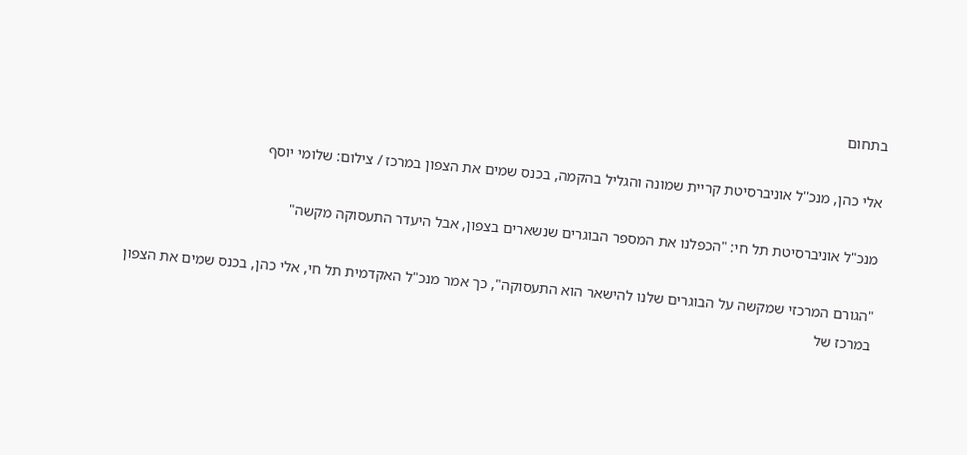בתחום

אלי כהן, מנכ''ל אוניברסיטת קריית שמונה והגליל בהקמה, בכנס שמים את הצפון במרכז / צילום: שלומי יוסף

מנכ"ל אוניברסיטת תל חי: "הכפלנו את המספר הבוגרים שנשארים בצפון, אבל היעדר התעסוקה מקשה"

"הגורם המרכזי שמקשה על הבוגרים שלנו להישאר הוא התעסוקה", כך אמר מנכ"ל האקדמית תל חי, אלי כהן, בכנס שמים את הצפון במרכז של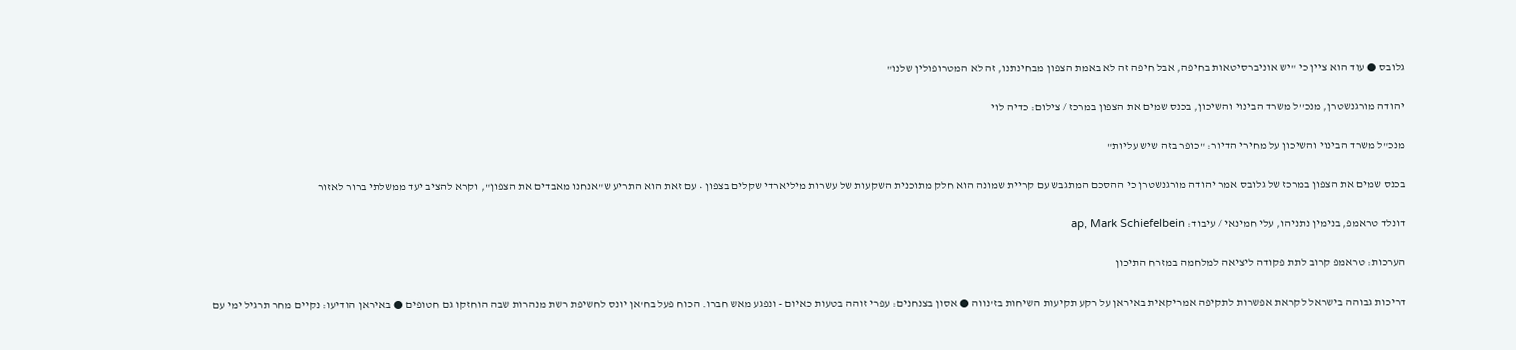גלובס ● עוד הוא ציין כי "יש אוניברסיטאות בחיפה, אבל חיפה זה לא באמת הצפון מבחינתנו, זה לא המטרופולין שלנו"

יהודה מורגנשטרן, מנכ''ל משרד הבינוי והשיכון, בכנס שמים את הצפון במרכז / צילום: כדיה לוי

מנכ"ל משרד הבינוי והשיכון על מחירי הדיור: "כופר בזה שיש עליות"

בכנס שמים את הצפון במרכז של גלובס אמר יהודה מורגנשטרן כי ההסכם המתגבש עם קריית שמונה הוא חלק מתוכנית השקעות של עשרות מיליארדי שקלים בצפון • עם זאת הוא התריע ש"אנחנו מאבדים את הצפון", וקרא להציב יעד ממשלתי ברור לאזור

דונלד טראמפ, בנימין נתניהו, עלי חמינאי / עיבוד: ap, Mark Schiefelbein

הערכות: טראמפ קרוב לתת פקודה ליציאה למלחמה במזרח התיכון

דריכות גבוהה בישראל לקראת אפשרות לתקיפה אמריקאית באיראן על רקע תקיעות השיחות בז'נווה ● אסון בצנחנים: עפרי זוהה בטעות כאיום - ונפגע מאש חברו. הכוח פעל בח'אן יונס לחשיפת רשת מנהרות שבה הוחזקו גם חטופים ● באיראן הודיעו: נקיים מחר תרגיל ימי עם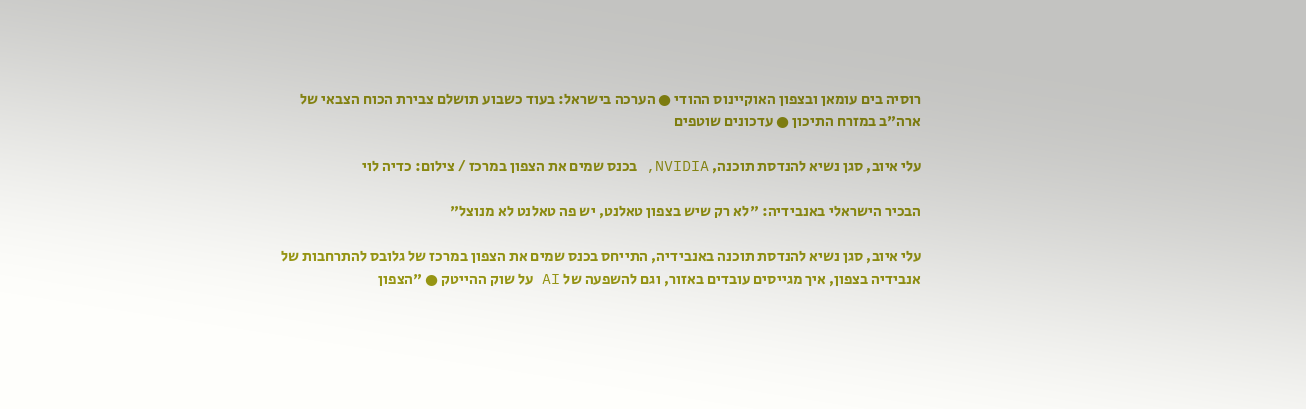רוסיה בים עומאן ובצפון האוקיינוס ההודי ● הערכה בישראל: בעוד כשבוע תושלם צבירת הכוח הצבאי של ארה"ב במזרח התיכון ● עדכונים שוטפים

עלי איוב, סגן נשיא להנדסת תוכנה, NVIDIA, בכנס שמים את הצפון במרכז / צילום: כדיה לוי

הבכיר הישראלי באנבידיה: "לא רק שיש בצפון טאלנט, יש פה טאלנט לא מנוצל"

עלי איוב, סגן נשיא להנדסת תוכנה באנבידיה, התייחס בכנס שמים את הצפון במרכז של גלובס להתרחבות של אנבידיה בצפון, איך מגייסים עובדים באזור, וגם להשפעה של AI על שוק ההייטק ● "הצפון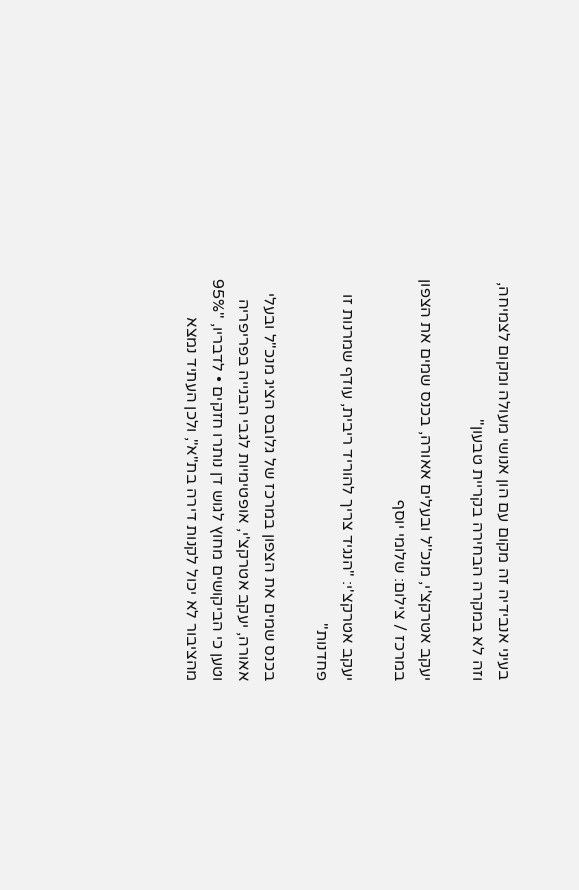בעיני אנבידיה זה מקום עם הון אנושי מעולה ומקום לצמיחה, וזה לא במקרה הבחירה בקריית טבעון"

יעקב אטרקצ'י, מנכ''ל ובעלים אאורה, בכנס שמים את הצפון במרכז / צילום: שלומי יוסף

יעקב אטרקצ'י: "הנגיד צריך להוריד ריבית, עודף שמרנות זו פחדנות"

בכנס שמים את הצפון במרכז של גלובס הציג מנכ"ל ובעלי אאורה, יעקב אטרקצ'י, אופטימיות לגבי הבנייה בפריפריה וטען כי הביקושים מחוץ לגוש דן נותרו חזקים • לדבריו, "95% מהציבור לא יכול לקנות דירה בת"א", ולכן העתיד נמצא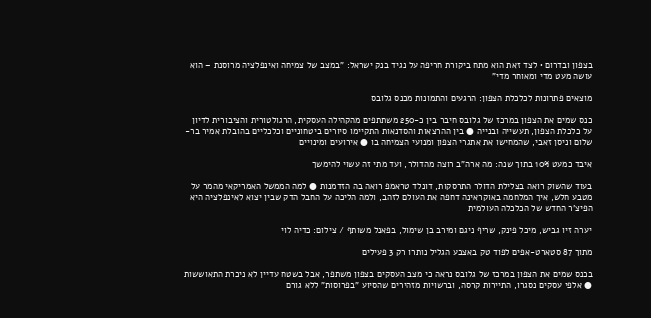בצפון ובדרום • לצד זאת הוא מתח ביקורת חריפה על נגיד בנק ישראל: "במצב של צמיחה ואינפלציה מרוסנת – הוא עושה מעט מדי ומאוחר מדי"

מוצאים פתרונות לכלכלת הצפון: הרגעים והתמונות מכנס גלובס

כנס שמים את הצפון במרכז של גלובס חיבר בין כ-250 משתתפים מהקהילה העסקית, הרגולטורית והציבורית לדיון על כלכלת הצפון, תעשייה ובנייה ● בין ההרצאות והסדנאות התקיימו סיורים ביטחוניים וכלכליים בהובלת אמיר בר-שלום וניסן זאבי, שהמחישו את אתגרי הצפון ומנועי הצמיחה בו ● אירועים ומינויים

איבד כמעט 10% בתוך שנה: מה ארה"ב רוצה מהדולר, ועד מתי זה עשוי להימשך

בעוד שהשוק רואה בצלילת הדולר התרסקות, דונלד טראמפ רואה בה הזדמנות ● למה הממשל האמריקאי מהמר על מטבע חלש, איך המלחמה באוקראינה דחפה את העולם לזהב, ולמה הליכה על החבל הדק שבין יצוא לאינפלציה היא הפיצ'ר החדש של הכלכלה העולמית

יערה זיו גביש, מיכל פינק, שריף ניגם ומירב בן שימול, בפאנל משותף / צילום: כדיה לוי

מתוך 87 סטארט-אפים לפוד טק באצבע הגליל נותרו רק 3 פעילים

בכנס שמים את הצפון במרכז של גלובס נראה כי מצב העסקים בצפון משתפר, אבל בשטח עדיין לא ניכרת התאוששות ● אלפי עסקים נסגרו, התיירות קרסה, וברשויות מזהירים שהסיוע "בפרוסות" ללא גורם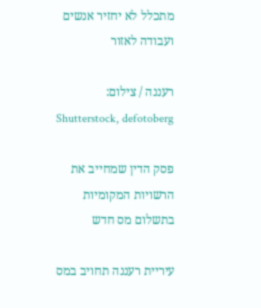מתכלל לא יחזיר אנשים ועבודה לאזור

רעננה / צילום: Shutterstock, defotoberg

פסק הדין שמחייב את הרשויות המקומיות בתשלום מס חדש

עיריית רעננה תחויב במס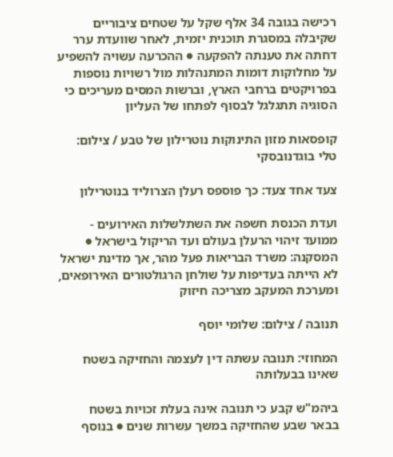רכישה בגובה 34 אלף שקל על שטחים ציבוריים שקיבלה במסגרת תוכנית יזמית, לאחר שוועדת ערר דחתה את טענתה להפקעה ● ההכרעה עשויה להשפיע על מחלוקות דומות המתנהלות מול רשויות נוספות בפרויקטים ברחבי הארץ, וברשות המסים מעריכים כי הסוגיה תתגלגל לבסוף לפתחו של העליון

קופסאות מזון התינוקות נוטרילון של טבע / צילום: טלי בוגדנובסקי

צעד אחד צעד: כך פוספס רעלן הצרוליד בנוטרילון

ועדת הכנסת חשפה את השתלשלות האירועים - ממועד זיהוי הרעלן בעולם ועד הריקול בישראל ● המסקנה: משרד הבריאות פעל מהר, אך מדינת ישראל לא הייתה בעדיפות על שולחן הרגולטורים האירופאים, ומערכת המעקב מצריכה חיזוק

תנובה / צילום: שלומי יוסף

המחוזי: תנובה עשתה דין לעצמה והחזיקה בשטח שאינו בבעלותה

ביהמ"ש קבע כי תנובה אינה בעלת זכויות בשטח בבאר שבע שהחזיקה במשך עשרות שנים ● בנוסף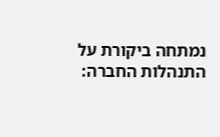נמתחה ביקורת על התנהלות החברה: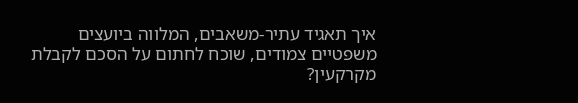איך תאגיד עתיר-משאבים, המלווה ביועצים משפטיים צמודים, שוכח לחתום על הסכם לקבלת מקרקעין?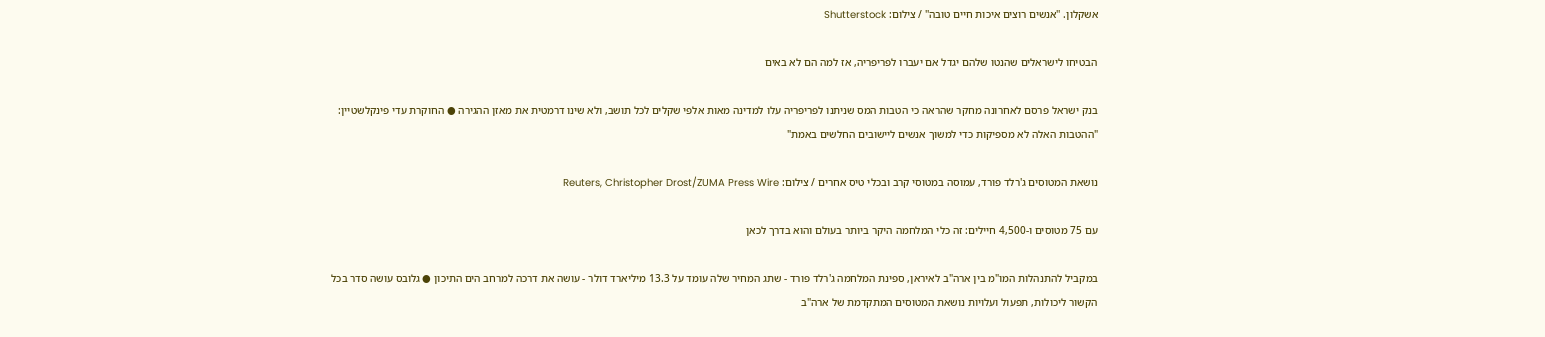אשקלון. ''אנשים רוצים איכות חיים טובה'' / צילום: Shutterstock

הבטיחו לישראלים שהנטו שלהם יגדל אם יעברו לפריפריה, אז למה הם לא באים

בנק ישראל פרסם לאחרונה מחקר שהראה כי הטבות המס שניתנו לפריפריה עלו למדינה מאות אלפי שקלים לכל תושב, ולא שינו דרמטית את מאזן ההגירה ● החוקרת עדי פינקלשטיין: "ההטבות האלה לא מספיקות כדי למשוך אנשים ליישובים החלשים באמת"

נושאת המטוסים ג'רלד פורד, עמוסה במטוסי קרב ובכלי טיס אחרים / צילום: Reuters, Christopher Drost/ZUMA Press Wire

עם 75 מטוסים ו-4,500 חיילים: זה כלי המלחמה היקר ביותר בעולם והוא בדרך לכאן

במקביל להתנהלות המו"מ בין ארה"ב לאיראן, ספינת המלחמה ג'רלד פורד - שתג המחיר שלה עומד על 13.3 מיליארד דולר - עושה את דרכה למרחב הים התיכון ● גלובס עושה סדר בכל הקשור ליכולות, תפעול ועלויות נושאת המטוסים המתקדמת של ארה"ב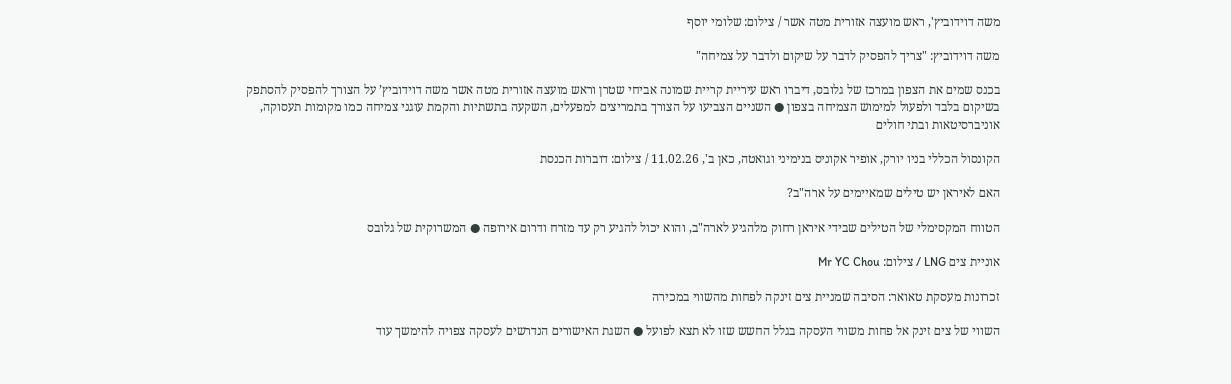משה דוידוביץ', ראש מועצה אזורית מטה אשר / צילום: שלומי יוסף

משה דוידוביץ: "צריך להפסיק לדבר על שיקום ולדבר על צמיחה"

בכנס שמים את הצפון במרכז של גלובס, דיברו ראש עיריית קריית שמונה אביחי שטרן וראש מועצה אזורית מטה אשר משה דוידוביץ’ על הצורך להפסיק להסתפק בשיקום בלבד ולפעול למימוש הצמיחה בצפון ● השניים הצביעו על הצורך בתמריצים למפעלים, השקעה בתשתיות והקמת עוגני צמיחה כמו מקומות תעסוקה, אוניברסיטאות ובתי חולים

הקונסול הכללי בניו יורק, אופיר אקוניס בנימיני וגואטה, כאן ב', 11.02.26 / צילום: דוברות הכנסת

האם לאיראן יש טילים שמאיימים על ארה"ב?

הטווח המקסימלי של הטילים שבידי איראן רחוק מלהגיע לארה"ב, והוא יכול להגיע רק עד מזרח ודרום אירופה ● המשרוקית של גלובס

אוניית צים LNG / צילום: Mr YC Chou

זכרונות מעסקת טאואר: הסיבה שמניית צים זינקה לפחות מהשווי במכירה

השווי של צים זינק אל פחות משווי העסקה בגלל החשש שזו לא תצא לפועל ● השגת האישורים הנדרשים לעסקה צפויה להימשך עוד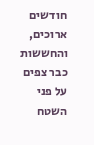חודשים ארוכים, והחששות כבר צפים על פני השטח